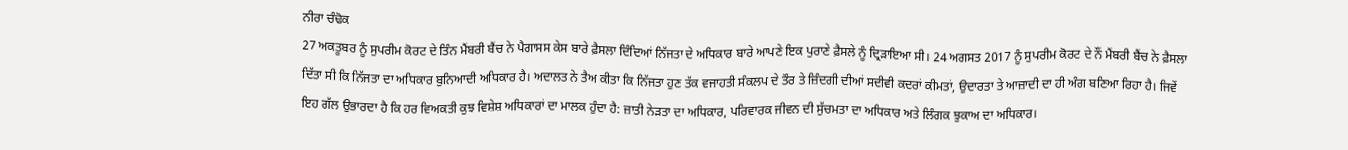ਨੀਰਾ ਚੰਢੋਕ
27 ਅਕਤੂਬਰ ਨੂੰ ਸੁਪਰੀਮ ਕੋਰਟ ਦੇ ਤਿੰਨ ਮੈਂਬਰੀ ਬੈਂਚ ਨੇ ਪੈਗਾਸਸ ਕੇਸ ਬਾਰੇ ਫ਼ੈਸਲਾ ਦਿੰਦਿਆਂ ਨਿੱਜਤਾ ਦੇ ਅਧਿਕਾਰ ਬਾਰੇ ਆਪਣੇ ਇਕ ਪੁਰਾਣੇ ਫ਼ੈਸਲੇ ਨੂੰ ਦ੍ਰਿੜਾਇਆ ਸੀ। 24 ਅਗਸਤ 2017 ਨੂੰ ਸੁਪਰੀਮ ਕੋਰਟ ਦੇ ਨੌਂ ਮੈਂਬਰੀ ਬੈਂਚ ਨੇ ਫ਼ੈਸਲਾ ਦਿੱਤਾ ਸੀ ਕਿ ਨਿੱਜਤਾ ਦਾ ਅਧਿਕਾਰ ਬੁਨਿਆਦੀ ਅਧਿਕਾਰ ਹੈ। ਅਦਾਲਤ ਨੇ ਤੈਅ ਕੀਤਾ ਕਿ ਨਿੱਜਤਾ ਹੁਣ ਤੱਕ ਵਜਾਹਤੀ ਸੰਕਲਪ ਦੇ ਤੌਰ ਤੇ ਜ਼ਿੰਦਗੀ ਦੀਆਂ ਸਦੀਵੀ ਕਦਰਾਂ ਕੀਮਤਾਂ, ਉਦਾਰਤਾ ਤੇ ਆਜ਼ਾਦੀ ਦਾ ਹੀ ਅੰਗ ਬਣਿਆ ਰਿਹਾ ਹੈ। ਜਿਵੇਂ ਇਹ ਗੱਲ ਉਭਾਰਦਾ ਹੈ ਕਿ ਹਰ ਵਿਅਕਤੀ ਕੁਝ ਵਿਸ਼ੇਸ਼ ਅਧਿਕਾਰਾਂ ਦਾ ਮਾਲਕ ਹੁੰਦਾ ਹੈ: ਜ਼ਾਤੀ ਨੇੜਤਾ ਦਾ ਅਧਿਕਾਰ, ਪਰਿਵਾਰਕ ਜੀਵਨ ਦੀ ਸੁੱਚਮਤਾ ਦਾ ਅਧਿਕਾਰ ਅਤੇ ਲਿੰਗਕ ਝੁਕਾਅ ਦਾ ਅਧਿਕਾਰ।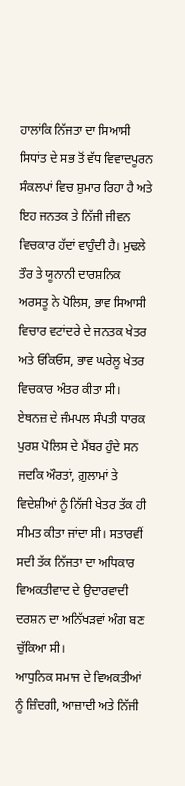ਹਾਲਾਂਕਿ ਨਿੱਜਤਾ ਦਾ ਸਿਆਸੀ ਸਿਧਾਂਤ ਦੇ ਸਭ ਤੋਂ ਵੱਧ ਵਿਵਾਦਪੂਰਨ ਸੰਕਲਪਾਂ ਵਿਚ ਸ਼ੁਮਾਰ ਰਿਹਾ ਹੈ ਅਤੇ ਇਹ ਜਨਤਕ ਤੇ ਨਿੱਜੀ ਜੀਵਨ ਵਿਚਕਾਰ ਹੱਦਾਂ ਵਾਹੁੰਦੀ ਹੈ। ਮੁਢਲੇ ਤੌਰ ਤੇ ਯੂਨਾਨੀ ਦਾਰਸ਼ਨਿਕ ਅਰਸਤੂ ਨੇ ਪੋਲਿਸ, ਭਾਵ ਸਿਆਸੀ ਵਿਚਾਰ ਵਟਾਂਦਰੇ ਦੇ ਜਨਤਕ ਖੇਤਰ ਅਤੇ ਓਕਿਓਸ, ਭਾਵ ਘਰੇਲੂ ਖੇਤਰ ਵਿਚਕਾਰ ਅੰਤਰ ਕੀਤਾ ਸੀ। ਏਥਨਜ਼ ਦੇ ਜੰਮਪਲ ਸੰਪਤੀ ਧਾਰਕ ਪੁਰਸ਼ ਪੋਲਿਸ ਦੇ ਮੈਂਬਰ ਹੁੰਦੇ ਸਨ ਜਦਕਿ ਔਰਤਾਂ, ਗ਼ੁਲਾਮਾਂ ਤੇ ਵਿਦੇਸ਼ੀਆਂ ਨੂੰ ਨਿੱਜੀ ਖੇਤਰ ਤੱਕ ਹੀ ਸੀਮਤ ਕੀਤਾ ਜਾਂਦਾ ਸੀ। ਸਤਾਰਵੀਂ ਸਦੀ ਤੱਕ ਨਿੱਜਤਾ ਦਾ ਅਧਿਕਾਰ ਵਿਅਕਤੀਵਾਦ ਦੇ ਉਦਾਰਵਾਦੀ ਦਰਸ਼ਨ ਦਾ ਅਨਿੱਖੜਵਾਂ ਅੰਗ ਬਣ ਚੁੱਕਿਆ ਸੀ।
ਆਧੁਨਿਕ ਸਮਾਜ ਦੇ ਵਿਅਕਤੀਆਂ ਨੂੰ ਜ਼ਿੰਦਗੀ, ਆਜ਼ਾਦੀ ਅਤੇ ਨਿੱਜੀ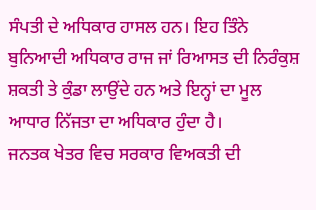ਸੰਪਤੀ ਦੇ ਅਧਿਕਾਰ ਹਾਸਲ ਹਨ। ਇਹ ਤਿੰਨੇ ਬੁਨਿਆਦੀ ਅਧਿਕਾਰ ਰਾਜ ਜਾਂ ਰਿਆਸਤ ਦੀ ਨਿਰੰਕੁਸ਼ ਸ਼ਕਤੀ ਤੇ ਕੁੰਡਾ ਲਾਉਂਦੇ ਹਨ ਅਤੇ ਇਨ੍ਹਾਂ ਦਾ ਮੂਲ ਆਧਾਰ ਨਿੱਜਤਾ ਦਾ ਅਧਿਕਾਰ ਹੁੰਦਾ ਹੈ।
ਜਨਤਕ ਖੇਤਰ ਵਿਚ ਸਰਕਾਰ ਵਿਅਕਤੀ ਦੀ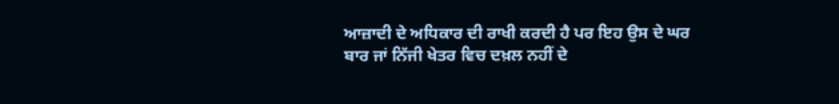ਆਜ਼ਾਦੀ ਦੇ ਅਧਿਕਾਰ ਦੀ ਰਾਖੀ ਕਰਦੀ ਹੈ ਪਰ ਇਹ ਉਸ ਦੇ ਘਰ ਬਾਰ ਜਾਂ ਨਿੱਜੀ ਖੇਤਰ ਵਿਚ ਦਖ਼ਲ ਨਹੀਂ ਦੇ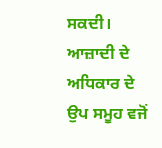ਸਕਦੀ। ਆਜ਼ਾਦੀ ਦੇ ਅਧਿਕਾਰ ਦੇ ਉਪ ਸਮੂਹ ਵਜੋਂ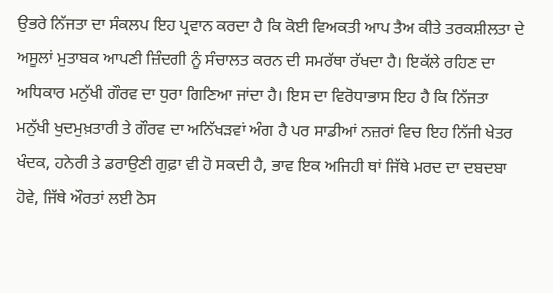ਉਭਰੇ ਨਿੱਜਤਾ ਦਾ ਸੰਕਲਪ ਇਹ ਪ੍ਰਵਾਨ ਕਰਦਾ ਹੈ ਕਿ ਕੋਈ ਵਿਅਕਤੀ ਆਪ ਤੈਅ ਕੀਤੇ ਤਰਕਸ਼ੀਲਤਾ ਦੇ ਅਸੂਲਾਂ ਮੁਤਾਬਕ ਆਪਣੀ ਜ਼ਿੰਦਗੀ ਨੂੰ ਸੰਚਾਲਤ ਕਰਨ ਦੀ ਸਮਰੱਥਾ ਰੱਖਦਾ ਹੈ। ਇਕੱਲੇ ਰਹਿਣ ਦਾ ਅਧਿਕਾਰ ਮਨੁੱਖੀ ਗੌਰਵ ਦਾ ਧੁਰਾ ਗਿਣਿਆ ਜਾਂਦਾ ਹੈ। ਇਸ ਦਾ ਵਿਰੋਧਾਭਾਸ ਇਹ ਹੈ ਕਿ ਨਿੱਜਤਾ ਮਨੁੱਖੀ ਖੁਦਮੁਖ਼ਤਾਰੀ ਤੇ ਗੌਰਵ ਦਾ ਅਨਿੱਖੜਵਾਂ ਅੰਗ ਹੈ ਪਰ ਸਾਡੀਆਂ ਨਜ਼ਰਾਂ ਵਿਚ ਇਹ ਨਿੱਜੀ ਖੇਤਰ ਖੰਦਕ, ਹਨੇਰੀ ਤੇ ਡਰਾਉਣੀ ਗੁਫ਼ਾ ਵੀ ਹੋ ਸਕਦੀ ਹੈ, ਭਾਵ ਇਕ ਅਜਿਹੀ ਥਾਂ ਜਿੱਥੇ ਮਰਦ ਦਾ ਦਬਦਬਾ ਹੋਵੇ, ਜਿੱਥੇ ਔਰਤਾਂ ਲਈ ਠੋਸ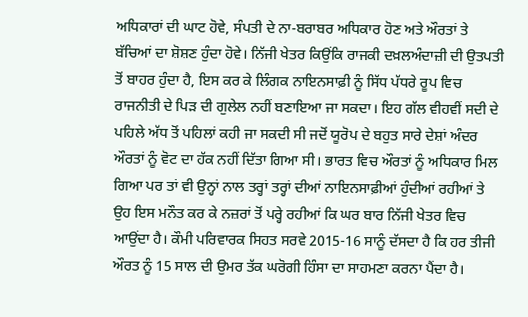ਅਧਿਕਾਰਾਂ ਦੀ ਘਾਟ ਹੋਵੇ, ਸੰਪਤੀ ਦੇ ਨਾ-ਬਰਾਬਰ ਅਧਿਕਾਰ ਹੋਣ ਅਤੇ ਔਰਤਾਂ ਤੇ ਬੱਚਿਆਂ ਦਾ ਸ਼ੋਸ਼ਣ ਹੁੰਦਾ ਹੋਵੇ। ਨਿੱਜੀ ਖੇਤਰ ਕਿਉਂਕਿ ਰਾਜਕੀ ਦਖ਼ਲਅੰਦਾਜ਼ੀ ਦੀ ਉਤਪਤੀ ਤੋਂ ਬਾਹਰ ਹੁੰਦਾ ਹੈ, ਇਸ ਕਰ ਕੇ ਲਿੰਗਕ ਨਾਇਨਸਾਫ਼ੀ ਨੂੰ ਸਿੱਧ ਪੱਧਰੇ ਰੂਪ ਵਿਚ ਰਾਜਨੀਤੀ ਦੇ ਪਿੜ ਦੀ ਗੁਲੇਲ ਨਹੀਂ ਬਣਾਇਆ ਜਾ ਸਕਦਾ। ਇਹ ਗੱਲ ਵੀਹਵੀਂ ਸਦੀ ਦੇ ਪਹਿਲੇ ਅੱਧ ਤੋਂ ਪਹਿਲਾਂ ਕਹੀ ਜਾ ਸਕਦੀ ਸੀ ਜਦੋਂ ਯੂਰੋਪ ਦੇ ਬਹੁਤ ਸਾਰੇ ਦੇਸ਼ਾਂ ਅੰਦਰ ਔਰਤਾਂ ਨੂੰ ਵੋਟ ਦਾ ਹੱਕ ਨਹੀਂ ਦਿੱਤਾ ਗਿਆ ਸੀ। ਭਾਰਤ ਵਿਚ ਔਰਤਾਂ ਨੂੰ ਅਧਿਕਾਰ ਮਿਲ ਗਿਆ ਪਰ ਤਾਂ ਵੀ ਉਨ੍ਹਾਂ ਨਾਲ ਤਰ੍ਹਾਂ ਤਰ੍ਹਾਂ ਦੀਆਂ ਨਾਇਨਸਾਫ਼ੀਆਂ ਹੁੰਦੀਆਂ ਰਹੀਆਂ ਤੇ ਉਹ ਇਸ ਮਨੌਤ ਕਰ ਕੇ ਨਜ਼ਰਾਂ ਤੋਂ ਪਰ੍ਹੇ ਰਹੀਆਂ ਕਿ ਘਰ ਬਾਰ ਨਿੱਜੀ ਖੇਤਰ ਵਿਚ ਆਉਂਦਾ ਹੈ। ਕੌਮੀ ਪਰਿਵਾਰਕ ਸਿਹਤ ਸਰਵੇ 2015-16 ਸਾਨੂੰ ਦੱਸਦਾ ਹੈ ਕਿ ਹਰ ਤੀਜੀ ਔਰਤ ਨੂੰ 15 ਸਾਲ ਦੀ ਉਮਰ ਤੱਕ ਘਰੋਗੀ ਹਿੰਸਾ ਦਾ ਸਾਹਮਣਾ ਕਰਨਾ ਪੈਂਦਾ ਹੈ।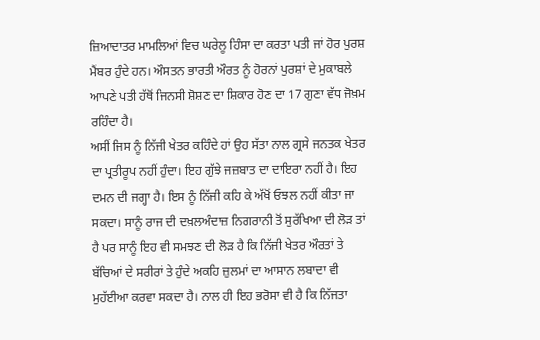ਜ਼ਿਆਦਾਤਰ ਮਾਮਲਿਆਂ ਵਿਚ ਘਰੇਲੂ ਹਿੰਸਾ ਦਾ ਕਰਤਾ ਪਤੀ ਜਾਂ ਹੋਰ ਪੁਰਸ਼ ਮੈਂਬਰ ਹੁੰਦੇ ਹਨ। ਔਸਤਨ ਭਾਰਤੀ ਔਰਤ ਨੂੰ ਹੋਰਨਾਂ ਪੁਰਸ਼ਾਂ ਦੇ ਮੁਕਾਬਲੇ ਆਪਣੇ ਪਤੀ ਹੱਥੋਂ ਜਿਨਸੀ ਸ਼ੋਸ਼ਣ ਦਾ ਸ਼ਿਕਾਰ ਹੋਣ ਦਾ 17 ਗੁਣਾ ਵੱਧ ਜੋਖ਼ਮ ਰਹਿੰਦਾ ਹੈ।
ਅਸੀਂ ਜਿਸ ਨੂੰ ਨਿੱਜੀ ਖੇਤਰ ਕਹਿੰਦੇ ਹਾਂ ਉਹ ਸੱਤਾ ਨਾਲ ਗ੍ਰਸੇ ਜਨਤਕ ਖੇਤਰ ਦਾ ਪ੍ਰਤੀਰੂਪ ਨਹੀਂ ਹੁੰਦਾ। ਇਹ ਗੁੱਝੇ ਜਜ਼ਬਾਤ ਦਾ ਦਾਇਰਾ ਨਹੀਂ ਹੈ। ਇਹ ਦਮਨ ਦੀ ਜਗ੍ਹਾ ਹੈ। ਇਸ ਨੂੰ ਨਿੱਜੀ ਕਹਿ ਕੇ ਅੱਖੋਂ ਓਝਲ ਨਹੀਂ ਕੀਤਾ ਜਾ ਸਕਦਾ। ਸਾਨੂੰ ਰਾਜ ਦੀ ਦਖ਼ਲਅੰਦਾਜ਼ ਨਿਗਰਾਨੀ ਤੋਂ ਸੁਰੱਖਿਆ ਦੀ ਲੋੜ ਤਾਂ ਹੈ ਪਰ ਸਾਨੂੰ ਇਹ ਵੀ ਸਮਝਣ ਦੀ ਲੋੜ ਹੈ ਕਿ ਨਿੱਜੀ ਖੇਤਰ ਔਰਤਾਂ ਤੇ ਬੱਚਿਆਂ ਦੇ ਸਰੀਰਾਂ ਤੇ ਹੁੰਦੇ ਅਕਹਿ ਜ਼ੁਲਮਾਂ ਦਾ ਆਸਾਨ ਲਬਾਦਾ ਵੀ ਮੁਹੱਈਆ ਕਰਵਾ ਸਕਦਾ ਹੈ। ਨਾਲ ਹੀ ਇਹ ਭਰੋਸਾ ਵੀ ਹੈ ਕਿ ਨਿੱਜਤਾ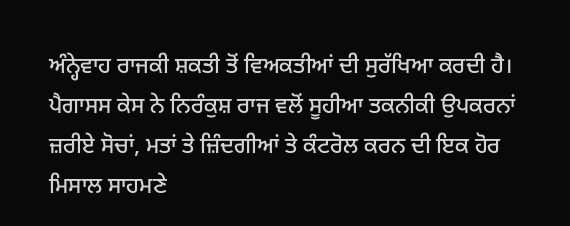ਅੰਨ੍ਹੇਵਾਹ ਰਾਜਕੀ ਸ਼ਕਤੀ ਤੋਂ ਵਿਅਕਤੀਆਂ ਦੀ ਸੁਰੱਖਿਆ ਕਰਦੀ ਹੈ। ਪੈਗਾਸਸ ਕੇਸ ਨੇ ਨਿਰੰਕੁਸ਼ ਰਾਜ ਵਲੋਂ ਸੂਹੀਆ ਤਕਨੀਕੀ ਉਪਕਰਨਾਂ ਜ਼ਰੀਏ ਸੋਚਾਂ, ਮਤਾਂ ਤੇ ਜ਼ਿੰਦਗੀਆਂ ਤੇ ਕੰਟਰੋਲ ਕਰਨ ਦੀ ਇਕ ਹੋਰ ਮਿਸਾਲ ਸਾਹਮਣੇ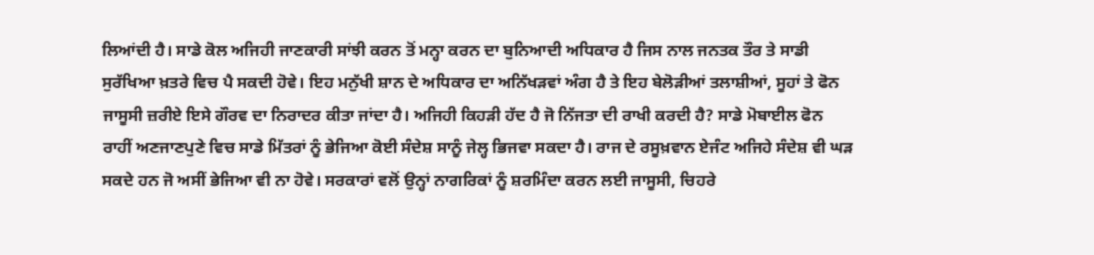ਲਿਆਂਦੀ ਹੈ। ਸਾਡੇ ਕੋਲ ਅਜਿਹੀ ਜਾਣਕਾਰੀ ਸਾਂਝੀ ਕਰਨ ਤੋਂ ਮਨ੍ਹਾ ਕਰਨ ਦਾ ਬੁਨਿਆਦੀ ਅਧਿਕਾਰ ਹੈ ਜਿਸ ਨਾਲ ਜਨਤਕ ਤੌਰ ਤੇ ਸਾਡੀ ਸੁਰੱਖਿਆ ਖ਼ਤਰੇ ਵਿਚ ਪੈ ਸਕਦੀ ਹੋਵੇ। ਇਹ ਮਨੁੱਖੀ ਸ਼ਾਨ ਦੇ ਅਧਿਕਾਰ ਦਾ ਅਨਿੱਖੜਵਾਂ ਅੰਗ ਹੈ ਤੇ ਇਹ ਬੇਲੋੜੀਆਂ ਤਲਾਸ਼ੀਆਂ, ਸੂਹਾਂ ਤੇ ਫੋਨ ਜਾਸੂਸੀ ਜ਼ਰੀਏ ਇਸੇ ਗੌਰਵ ਦਾ ਨਿਰਾਦਰ ਕੀਤਾ ਜਾਂਦਾ ਹੈ। ਅਜਿਹੀ ਕਿਹੜੀ ਹੱਦ ਹੈ ਜੋ ਨਿੱਜਤਾ ਦੀ ਰਾਖੀ ਕਰਦੀ ਹੈ? ਸਾਡੇ ਮੋਬਾਈਲ ਫੋਨ ਰਾਹੀਂ ਅਣਜਾਣਪੁਣੇ ਵਿਚ ਸਾਡੇ ਮਿੱਤਰਾਂ ਨੂੰ ਭੇਜਿਆ ਕੋਈ ਸੰਦੇਸ਼ ਸਾਨੂੰ ਜੇਲ੍ਹ ਭਿਜਵਾ ਸਕਦਾ ਹੈ। ਰਾਜ ਦੇ ਰਸੂਖ਼ਵਾਨ ਏਜੰਟ ਅਜਿਹੇ ਸੰਦੇਸ਼ ਵੀ ਘੜ ਸਕਦੇ ਹਨ ਜੋ ਅਸੀਂ ਭੇਜਿਆ ਵੀ ਨਾ ਹੋਵੇ। ਸਰਕਾਰਾਂ ਵਲੋਂ ਉਨ੍ਹਾਂ ਨਾਗਰਿਕਾਂ ਨੂੰ ਸ਼ਰਮਿੰਦਾ ਕਰਨ ਲਈ ਜਾਸੂਸੀ, ਚਿਹਰੇ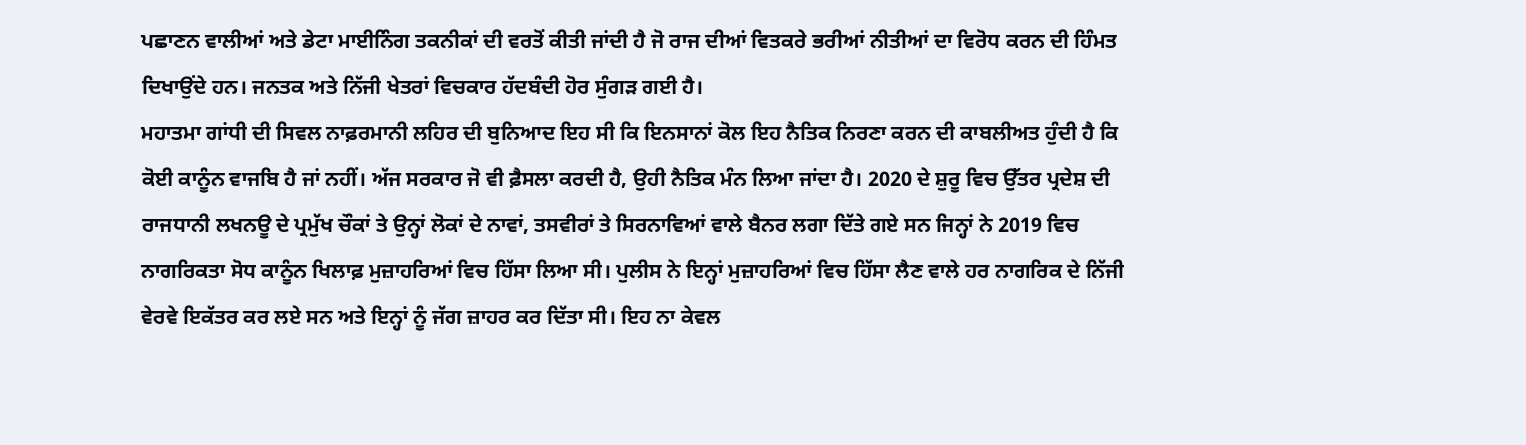ਪਛਾਣਨ ਵਾਲੀਆਂ ਅਤੇ ਡੇਟਾ ਮਾਈਨਿੰਗ ਤਕਨੀਕਾਂ ਦੀ ਵਰਤੋਂ ਕੀਤੀ ਜਾਂਦੀ ਹੈ ਜੋ ਰਾਜ ਦੀਆਂ ਵਿਤਕਰੇ ਭਰੀਆਂ ਨੀਤੀਆਂ ਦਾ ਵਿਰੋਧ ਕਰਨ ਦੀ ਹਿੰਮਤ ਦਿਖਾਉਂਦੇ ਹਨ। ਜਨਤਕ ਅਤੇ ਨਿੱਜੀ ਖੇਤਰਾਂ ਵਿਚਕਾਰ ਹੱਦਬੰਦੀ ਹੋਰ ਸੁੰਗੜ ਗਈ ਹੈ।
ਮਹਾਤਮਾ ਗਾਂਧੀ ਦੀ ਸਿਵਲ ਨਾਫ਼ਰਮਾਨੀ ਲਹਿਰ ਦੀ ਬੁਨਿਆਦ ਇਹ ਸੀ ਕਿ ਇਨਸਾਨਾਂ ਕੋਲ ਇਹ ਨੈਤਿਕ ਨਿਰਣਾ ਕਰਨ ਦੀ ਕਾਬਲੀਅਤ ਹੁੰਦੀ ਹੈ ਕਿ ਕੋਈ ਕਾਨੂੰਨ ਵਾਜਬਿ ਹੈ ਜਾਂ ਨਹੀਂ। ਅੱਜ ਸਰਕਾਰ ਜੋ ਵੀ ਫ਼ੈਸਲਾ ਕਰਦੀ ਹੈ, ਉਹੀ ਨੈਤਿਕ ਮੰਨ ਲਿਆ ਜਾਂਦਾ ਹੈ। 2020 ਦੇ ਸ਼ੁਰੂ ਵਿਚ ਉੱਤਰ ਪ੍ਰਦੇਸ਼ ਦੀ ਰਾਜਧਾਨੀ ਲਖਨਊ ਦੇ ਪ੍ਰਮੁੱਖ ਚੌਕਾਂ ਤੇ ਉਨ੍ਹਾਂ ਲੋਕਾਂ ਦੇ ਨਾਵਾਂ, ਤਸਵੀਰਾਂ ਤੇ ਸਿਰਨਾਵਿਆਂ ਵਾਲੇ ਬੈਨਰ ਲਗਾ ਦਿੱਤੇ ਗਏ ਸਨ ਜਿਨ੍ਹਾਂ ਨੇ 2019 ਵਿਚ ਨਾਗਰਿਕਤਾ ਸੋਧ ਕਾਨੂੰਨ ਖਿਲਾਫ਼ ਮੁਜ਼ਾਹਰਿਆਂ ਵਿਚ ਹਿੱਸਾ ਲਿਆ ਸੀ। ਪੁਲੀਸ ਨੇ ਇਨ੍ਹਾਂ ਮੁਜ਼ਾਹਰਿਆਂ ਵਿਚ ਹਿੱਸਾ ਲੈਣ ਵਾਲੇ ਹਰ ਨਾਗਰਿਕ ਦੇ ਨਿੱਜੀ ਵੇਰਵੇ ਇਕੱਤਰ ਕਰ ਲਏ ਸਨ ਅਤੇ ਇਨ੍ਹਾਂ ਨੂੰ ਜੱਗ ਜ਼ਾਹਰ ਕਰ ਦਿੱਤਾ ਸੀ। ਇਹ ਨਾ ਕੇਵਲ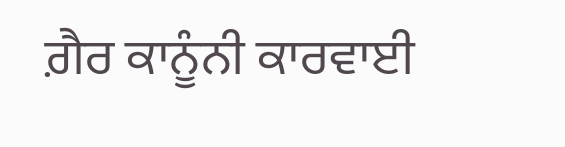ਗ਼ੈਰ ਕਾਨੂੰਨੀ ਕਾਰਵਾਈ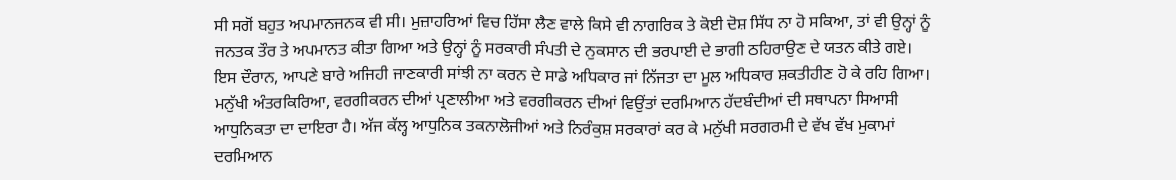ਸੀ ਸਗੋਂ ਬਹੁਤ ਅਪਮਾਨਜਨਕ ਵੀ ਸੀ। ਮੁਜ਼ਾਹਰਿਆਂ ਵਿਚ ਹਿੱਸਾ ਲੈਣ ਵਾਲੇ ਕਿਸੇ ਵੀ ਨਾਗਰਿਕ ਤੇ ਕੋਈ ਦੋਸ਼ ਸਿੱਧ ਨਾ ਹੋ ਸਕਿਆ, ਤਾਂ ਵੀ ਉਨ੍ਹਾਂ ਨੂੰ ਜਨਤਕ ਤੌਰ ਤੇ ਅਪਮਾਨਤ ਕੀਤਾ ਗਿਆ ਅਤੇ ਉਨ੍ਹਾਂ ਨੂੰ ਸਰਕਾਰੀ ਸੰਪਤੀ ਦੇ ਨੁਕਸਾਨ ਦੀ ਭਰਪਾਈ ਦੇ ਭਾਗੀ ਠਹਿਰਾਉਣ ਦੇ ਯਤਨ ਕੀਤੇ ਗਏ।
ਇਸ ਦੌਰਾਨ, ਆਪਣੇ ਬਾਰੇ ਅਜਿਹੀ ਜਾਣਕਾਰੀ ਸਾਂਝੀ ਨਾ ਕਰਨ ਦੇ ਸਾਡੇ ਅਧਿਕਾਰ ਜਾਂ ਨਿੱਜਤਾ ਦਾ ਮੂਲ ਅਧਿਕਾਰ ਸ਼ਕਤੀਹੀਣ ਹੋ ਕੇ ਰਹਿ ਗਿਆ। ਮਨੁੱਖੀ ਅੰਤਰਕਿਰਿਆ, ਵਰਗੀਕਰਨ ਦੀਆਂ ਪ੍ਰਣਾਲੀਆ ਅਤੇ ਵਰਗੀਕਰਨ ਦੀਆਂ ਵਿਉਂਤਾਂ ਦਰਮਿਆਨ ਹੱਦਬੰਦੀਆਂ ਦੀ ਸਥਾਪਨਾ ਸਿਆਸੀ ਆਧੁਨਿਕਤਾ ਦਾ ਦਾਇਰਾ ਹੈ। ਅੱਜ ਕੱਲ੍ਹ ਆਧੁਨਿਕ ਤਕਨਾਲੋਜੀਆਂ ਅਤੇ ਨਿਰੰਕੁਸ਼ ਸਰਕਾਰਾਂ ਕਰ ਕੇ ਮਨੁੱਖੀ ਸਰਗਰਮੀ ਦੇ ਵੱਖ ਵੱਖ ਮੁਕਾਮਾਂ ਦਰਮਿਆਨ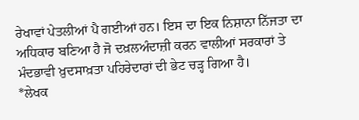ਰੇਖਾਵਾਂ ਪੇਤਲੀਆਂ ਪੈ ਗਈਆਂ ਹਨ। ਇਸ ਦਾ ਇਕ ਨਿਸ਼ਾਨਾ ਨਿੱਜਤਾ ਦਾ ਅਧਿਕਾਰ ਬਣਿਆ ਹੈ ਜੋ ਦਖ਼ਲਅੰਦਾਜ਼ੀ ਕਰਨ ਵਾਲੀਆਂ ਸਰਕਾਰਾਂ ਤੇ ਮੰਦਭਾਵੀ ਖ਼ੁਦਸਾਖ਼ਤਾ ਪਹਿਰੇਦਾਰਾਂ ਦੀ ਭੇਟ ਚੜ੍ਹ ਗਿਆ ਹੈ।
*ਲੇਖਕ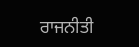ਰਾਜਨੀਤੀ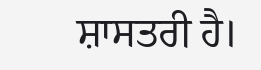ਸ਼ਾਸਤਰੀ ਹੈ।